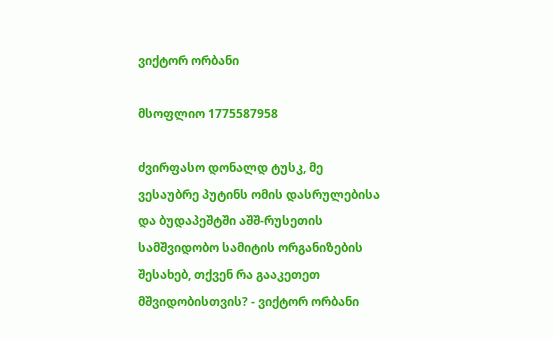ვიქტორ ორბანი

მსოფლიო 1775587958

ძვირფასო დონალდ ტუსკ, მე ვესაუბრე პუტინს ომის დასრულებისა და ბუდაპეშტში აშშ-რუსეთის სამშვიდობო სამიტის ორგანიზების შესახებ, თქვენ რა გააკეთეთ მშვიდობისთვის? - ვიქტორ ორბანი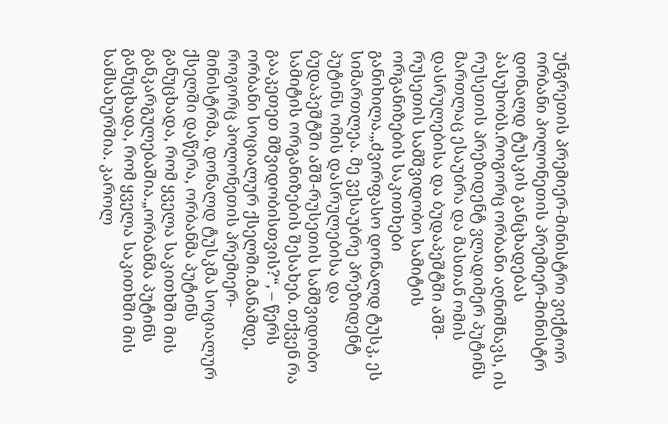უნგრეთის პრემიერ-მინისტრი ვიქტორ ორბანი პოლონეთის პრემიერ-მინისტრ დონალდ ტუსკის განცხადებას პასუხობს.როგორც ორბანი აღნიშნავს, ის რუსეთის პრეზიდენტ ვლადიმერ პუტინს მართლაც ესაუბრა და მასთან ომის დასრულებისა და ბუდაპეშტში აშშ-რუსეთის სამშვიდობო სამიტის ორგანიზების საკითხები განიხილა.„ძვირფასო დონალდ ტუსკ, ეს სიმართლეა. მე ვესაუბრე პრეზიდენტ პუტინს ომის დასრულებისა და ბუდაპეშტში აშშ-რუსეთის სამშვიდობო სამიტის ორგანიზების შესახებ. თქვენ რა გააკეთეთ მშვიდობისთვის?“, – წერს ორბანი სოციალურ ქსელში.მანამდე, როგორც პოლონეთის პრემიერ-მინისტრმა, დონალდ ტუსკმა სოციალურ ქსელში დაწერა, ორბანმა პუტინს განუცხადა, რომ ყველა საკითხში მის განკარგულებაშია.„ორბანმა პუტინს განუცხადა, რომ ყველა საკითხში მის სამსახურშია. კაროლ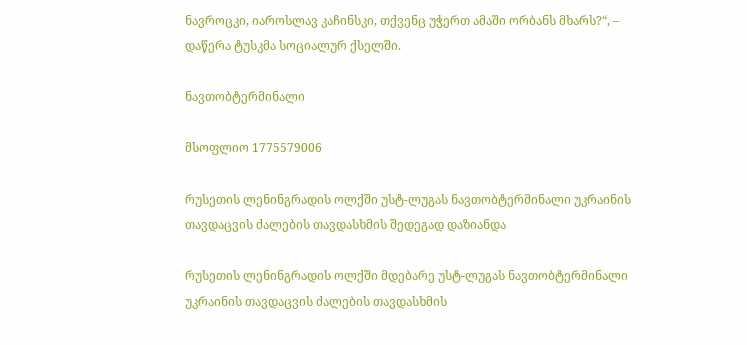ნავროცკი, იაროსლავ კაჩინსკი, თქვენც უჭერთ ამაში ორბანს მხარს?“, – დაწერა ტუსკმა სოციალურ ქსელში.

ნავთობტერმინალი

მსოფლიო 1775579006

რუსეთის ლენინგრადის ოლქში უსტ-ლუგას ნავთობტერმინალი უკრაინის თავდაცვის ძალების თავდასხმის შედეგად დაზიანდა

რუსეთის ლენინგრადის ოლქში მდებარე უსტ-ლუგას ნავთობტერმინალი უკრაინის თავდაცვის ძალების თავდასხმის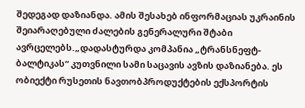შედეგად დაზიანდა. ამის შესახებ ინფორმაციას უკრაინის შეიარაღებული ძალების გენერალური შტაბი ავრცელებს.„დადასტურდა კომპანია „ტრანსნეფტ-ბალტიკას“ კუთვნილი სამი საცავის ავზის დაზიანება. ეს ობიექტი რუსეთის ნავთობპროდუქტების ექსპორტის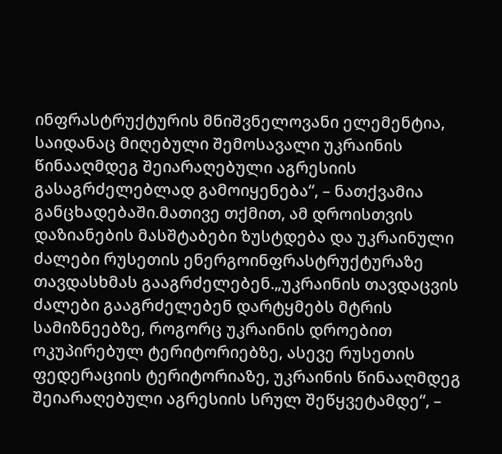ინფრასტრუქტურის მნიშვნელოვანი ელემენტია, საიდანაც მიღებული შემოსავალი უკრაინის წინააღმდეგ შეიარაღებული აგრესიის გასაგრძელებლად გამოიყენება“, – ნათქვამია განცხადებაში.მათივე თქმით, ამ დროისთვის დაზიანების მასშტაბები ზუსტდება და უკრაინული ძალები რუსეთის ენერგოინფრასტრუქტურაზე თავდასხმას გააგრძელებენ.„უკრაინის თავდაცვის ძალები გააგრძელებენ დარტყმებს მტრის სამიზნეებზე, როგორც უკრაინის დროებით ოკუპირებულ ტერიტორიებზე, ასევე რუსეთის ფედერაციის ტერიტორიაზე, უკრაინის წინააღმდეგ შეიარაღებული აგრესიის სრულ შეწყვეტამდე“, –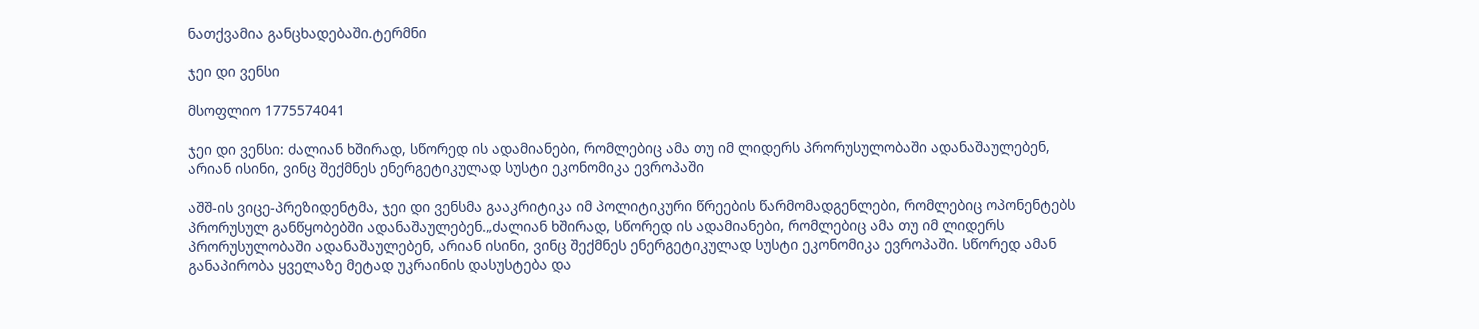ნათქვამია განცხადებაში.ტერმნი

ჯეი დი ვენსი

მსოფლიო 1775574041

ჯეი დი ვენსი: ძალიან ხშირად, სწორედ ის ადამიანები, რომლებიც ამა თუ იმ ლიდერს პრორუსულობაში ადანაშაულებენ, არიან ისინი, ვინც შექმნეს ენერგეტიკულად სუსტი ეკონომიკა ევროპაში

აშშ-ის ვიცე-პრეზიდენტმა, ჯეი დი ვენსმა გააკრიტიკა იმ პოლიტიკური წრეების წარმომადგენლები, რომლებიც ოპონენტებს პრორუსულ განწყობებში ადანაშაულებენ.„ძალიან ხშირად, სწორედ ის ადამიანები, რომლებიც ამა თუ იმ ლიდერს პრორუსულობაში ადანაშაულებენ, არიან ისინი, ვინც შექმნეს ენერგეტიკულად სუსტი ეკონომიკა ევროპაში. სწორედ ამან განაპირობა ყველაზე მეტად უკრაინის დასუსტება და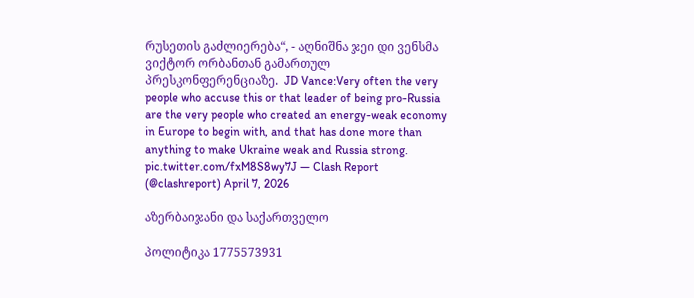რუსეთის გაძლიერება“, - აღნიშნა ჯეი დი ვენსმა ვიქტორ ორბანთან გამართულ პრესკონფერენციაზე.  JD Vance:Very often the very people who accuse this or that leader of being pro-Russia are the very people who created an energy-weak economy in Europe to begin with, and that has done more than anything to make Ukraine weak and Russia strong. pic.twitter.com/fxM8S8wy7J — Clash Report (@clashreport) April 7, 2026

აზერბაიჯანი და საქართველო

პოლიტიკა 1775573931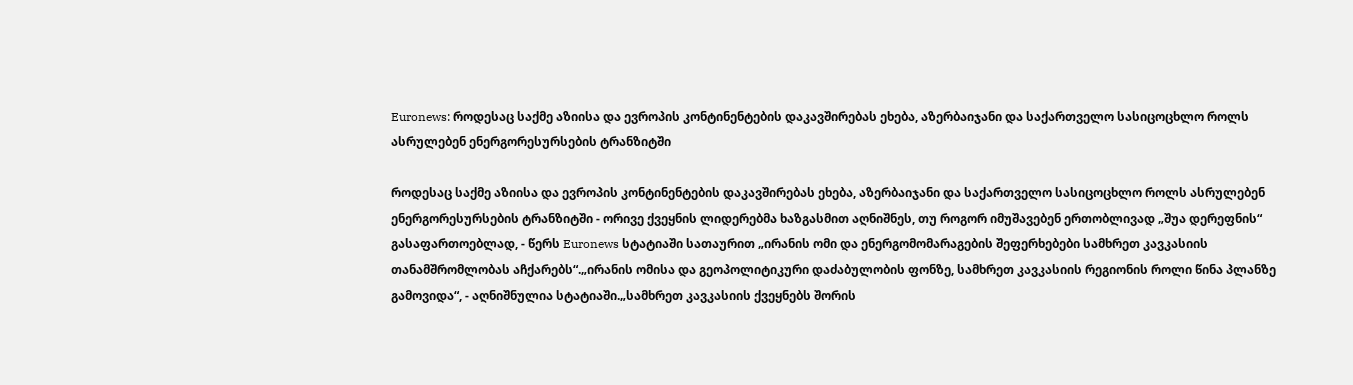Euronews: როდესაც საქმე აზიისა და ევროპის კონტინენტების დაკავშირებას ეხება, აზერბაიჯანი და საქართველო სასიცოცხლო როლს ასრულებენ ენერგორესურსების ტრანზიტში

როდესაც საქმე აზიისა და ევროპის კონტინენტების დაკავშირებას ეხება, აზერბაიჯანი და საქართველო სასიცოცხლო როლს ასრულებენ ენერგორესურსების ტრანზიტში - ორივე ქვეყნის ლიდერებმა ხაზგასმით აღნიშნეს, თუ როგორ იმუშავებენ ერთობლივად „შუა დერეფნის“ გასაფართოებლად, - წერს Euronews სტატიაში სათაურით „ირანის ომი და ენერგომომარაგების შეფერხებები სამხრეთ კავკასიის თანამშრომლობას აჩქარებს“.„ირანის ომისა და გეოპოლიტიკური დაძაბულობის ფონზე, სამხრეთ კავკასიის რეგიონის როლი წინა პლანზე გამოვიდა“, - აღნიშნულია სტატიაში.„სამხრეთ კავკასიის ქვეყნებს შორის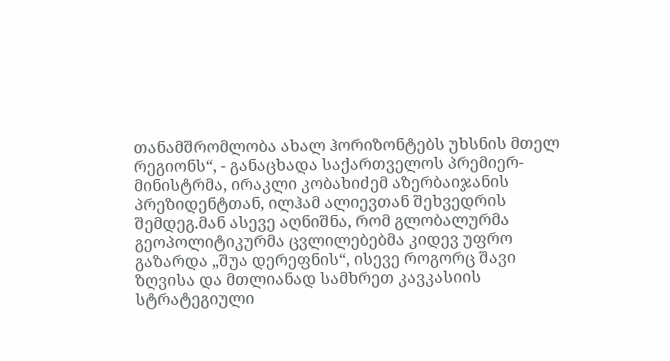თანამშრომლობა ახალ ჰორიზონტებს უხსნის მთელ რეგიონს“, - განაცხადა საქართველოს პრემიერ-მინისტრმა, ირაკლი კობახიძემ აზერბაიჯანის პრეზიდენტთან, ილჰამ ალიევთან შეხვედრის შემდეგ.მან ასევე აღნიშნა, რომ გლობალურმა გეოპოლიტიკურმა ცვლილებებმა კიდევ უფრო გაზარდა „შუა დერეფნის“, ისევე როგორც შავი ზღვისა და მთლიანად სამხრეთ კავკასიის სტრატეგიული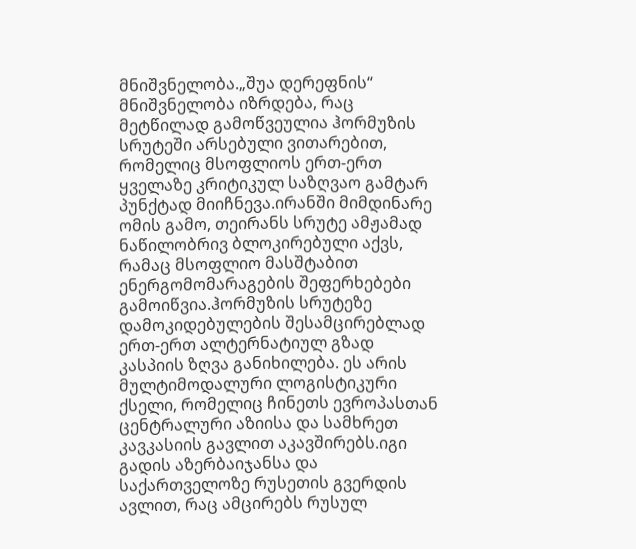მნიშვნელობა.„შუა დერეფნის“ მნიშვნელობა იზრდება, რაც მეტწილად გამოწვეულია ჰორმუზის სრუტეში არსებული ვითარებით, რომელიც მსოფლიოს ერთ-ერთ ყველაზე კრიტიკულ საზღვაო გამტარ პუნქტად მიიჩნევა.ირანში მიმდინარე ომის გამო, თეირანს სრუტე ამჟამად ნაწილობრივ ბლოკირებული აქვს, რამაც მსოფლიო მასშტაბით ენერგომომარაგების შეფერხებები გამოიწვია.ჰორმუზის სრუტეზე დამოკიდებულების შესამცირებლად ერთ-ერთ ალტერნატიულ გზად კასპიის ზღვა განიხილება. ეს არის მულტიმოდალური ლოგისტიკური ქსელი, რომელიც ჩინეთს ევროპასთან ცენტრალური აზიისა და სამხრეთ კავკასიის გავლით აკავშირებს.იგი გადის აზერბაიჯანსა და საქართველოზე რუსეთის გვერდის ავლით, რაც ამცირებს რუსულ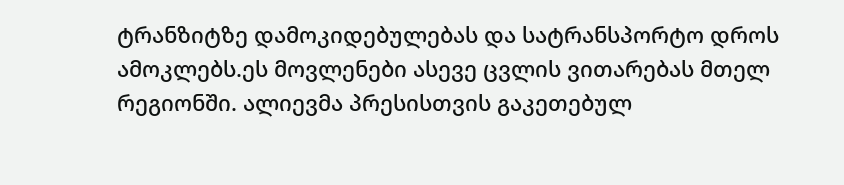ტრანზიტზე დამოკიდებულებას და სატრანსპორტო დროს ამოკლებს.ეს მოვლენები ასევე ცვლის ვითარებას მთელ რეგიონში. ალიევმა პრესისთვის გაკეთებულ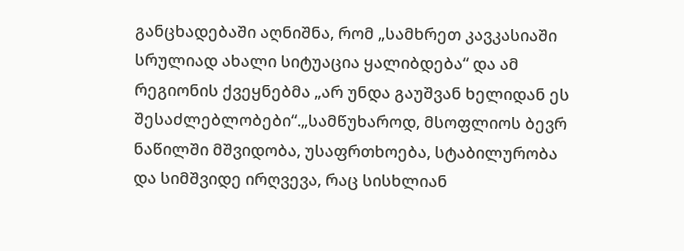განცხადებაში აღნიშნა, რომ „სამხრეთ კავკასიაში სრულიად ახალი სიტუაცია ყალიბდება“ და ამ რეგიონის ქვეყნებმა „არ უნდა გაუშვან ხელიდან ეს შესაძლებლობები“.„სამწუხაროდ, მსოფლიოს ბევრ ნაწილში მშვიდობა, უსაფრთხოება, სტაბილურობა და სიმშვიდე ირღვევა, რაც სისხლიან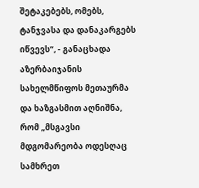შეტაკებებს, ომებს, ტანჯვასა და დანაკარგებს იწვევს“, - განაცხადა აზერბაიჯანის სახელმწიფოს მეთაურმა და ხაზგასმით აღნიშნა, რომ „მსგავსი მდგომარეობა ოდესღაც სამხრეთ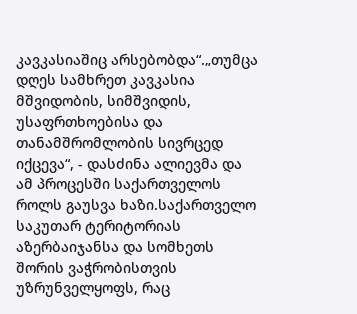კავკასიაშიც არსებობდა“.„თუმცა დღეს სამხრეთ კავკასია მშვიდობის, სიმშვიდის, უსაფრთხოებისა და თანამშრომლობის სივრცედ იქცევა“, - დასძინა ალიევმა და ამ პროცესში საქართველოს როლს გაუსვა ხაზი.საქართველო საკუთარ ტერიტორიას აზერბაიჯანსა და სომხეთს შორის ვაჭრობისთვის უზრუნველყოფს, რაც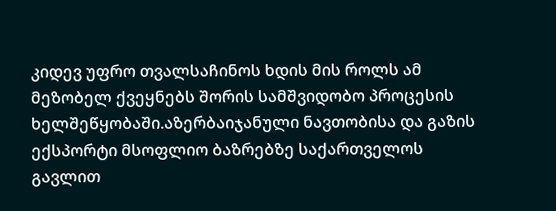კიდევ უფრო თვალსაჩინოს ხდის მის როლს ამ მეზობელ ქვეყნებს შორის სამშვიდობო პროცესის ხელშეწყობაში.აზერბაიჯანული ნავთობისა და გაზის ექსპორტი მსოფლიო ბაზრებზე საქართველოს გავლით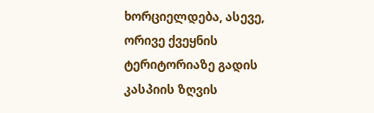ხორციელდება, ასევე, ორივე ქვეყნის ტერიტორიაზე გადის კასპიის ზღვის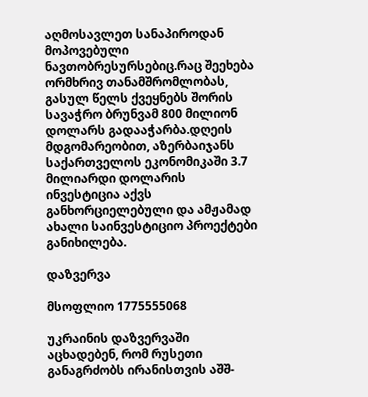აღმოსავლეთ სანაპიროდან მოპოვებული ნავთობრესურსებიც.რაც შეეხება ორმხრივ თანამშრომლობას, გასულ წელს ქვეყნებს შორის სავაჭრო ბრუნვამ 800 მილიონ დოლარს გადააჭარბა.დღეის მდგომარეობით, აზერბაიჯანს საქართველოს ეკონომიკაში 3.7 მილიარდი დოლარის ინვესტიცია აქვს განხორციელებული და ამჟამად ახალი საინვესტიციო პროექტები განიხილება.

დაზვერვა

მსოფლიო 1775555068

უკრაინის დაზვერვაში აცხადებენ, რომ რუსეთი განაგრძობს ირანისთვის აშშ-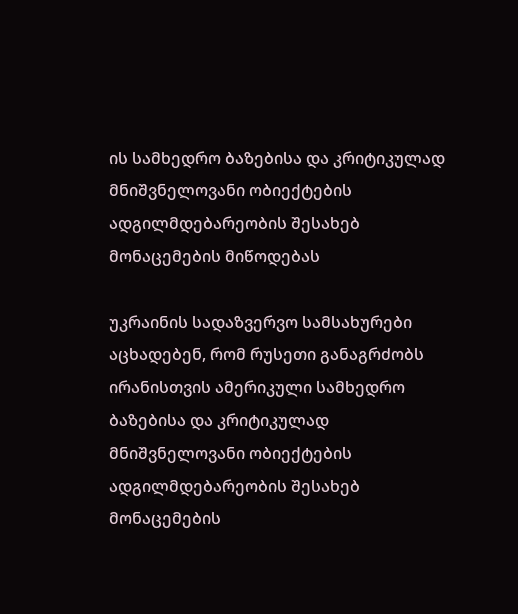ის სამხედრო ბაზებისა და კრიტიკულად მნიშვნელოვანი ობიექტების ადგილმდებარეობის შესახებ მონაცემების მიწოდებას

უკრაინის სადაზვერვო სამსახურები აცხადებენ, რომ რუსეთი განაგრძობს ირანისთვის ამერიკული სამხედრო ბაზებისა და კრიტიკულად მნიშვნელოვანი ობიექტების ადგილმდებარეობის შესახებ მონაცემების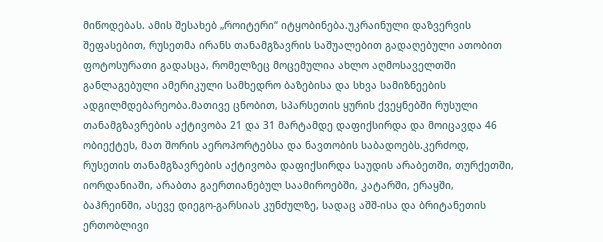მიწოდებას. ამის შესახებ „როიტერი“ იტყობინება.უკრაინული დაზვერვის შეფასებით, რუსეთმა ირანს თანამგზავრის საშუალებით გადაღებული ათობით ფოტოსურათი გადასცა, რომელზეც მოცემულია ახლო აღმოსაველთში განლაგებული ამერიკული სამხედრო ბაზებისა და სხვა სამიზნეების ადგილმდებარეობა.მათივე ცნობით, სპარსეთის ყურის ქვეყნებში რუსული თანამგზავრების აქტივობა 21 და 31 მარტამდე დაფიქსირდა და მოიცავდა 46 ობიექტეს, მათ შორის აეროპორტებსა და ნავთობის საბადოებს.კერძოდ, რუსეთის თანამგზავრების აქტივობა დაფიქსირდა საუდის არაბეთში, თურქეთში, იორდანიაში, არაბთა გაერთიანებულ საამიროებში, კატარში, ერაყში, ბაჰრეინში, ასევე დიეგო-გარსიას კუნძულზე, სადაც აშშ-ისა და ბრიტანეთის ერთობლივი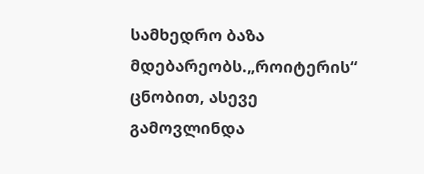სამხედრო ბაზა მდებარეობს.„როიტერის“ ცნობით, ასევე გამოვლინდა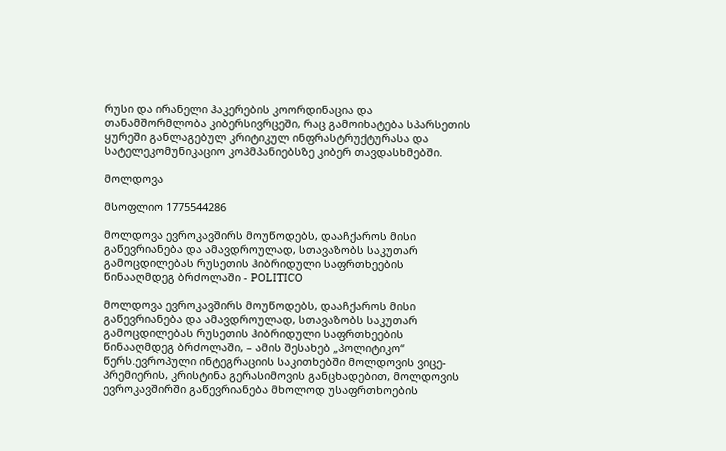რუსი და ირანელი ჰაკერების კოორდინაცია და თანამშორმლობა კიბერსივრცეში, რაც გამოიხატება სპარსეთის ყურეში განლაგებულ კრიტიკულ ინფრასტრუქტურასა და სატელეკომუნიკაციო კოპმპანიებსზე კიბერ თავდასხმებში.

მოლდოვა

მსოფლიო 1775544286

მოლდოვა ევროკავშირს მოუწოდებს, დააჩქაროს მისი გაწევრიანება და ამავდროულად, სთავაზობს საკუთარ გამოცდილებას რუსეთის ჰიბრიდული საფრთხეების წინააღმდეგ ბრძოლაში - POLITICO

მოლდოვა ევროკავშირს მოუწოდებს, დააჩქაროს მისი გაწევრიანება და ამავდროულად, სთავაზობს საკუთარ გამოცდილებას რუსეთის ჰიბრიდული საფრთხეების წინააღმდეგ ბრძოლაში, – ამის შესახებ „პოლიტიკო“ წერს.ევროპული ინტეგრაციის საკითხებში მოლდოვის ვიცე-პრემიერის, კრისტინა გერასიმოვის განცხადებით, მოლდოვის ევროკავშირში გაწევრიანება მხოლოდ უსაფრთხოების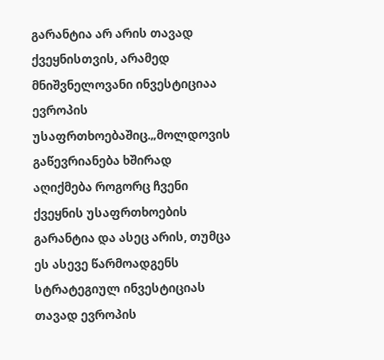გარანტია არ არის თავად ქვეყნისთვის, არამედ მნიშვნელოვანი ინვესტიციაა ევროპის უსაფრთხოებაშიც.„მოლდოვის გაწევრიანება ხშირად აღიქმება როგორც ჩვენი ქვეყნის უსაფრთხოების გარანტია და ასეც არის, თუმცა ეს ასევე წარმოადგენს სტრატეგიულ ინვესტიციას თავად ევროპის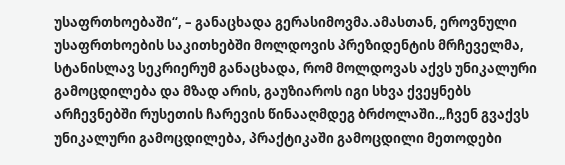უსაფრთხოებაში“, – განაცხადა გერასიმოვმა.ამასთან, ეროვნული უსაფრთხოების საკითხებში მოლდოვის პრეზიდენტის მრჩეველმა, სტანისლავ სეკრიერუმ განაცხადა, რომ მოლდოვას აქვს უნიკალური გამოცდილება და მზად არის, გაუზიაროს იგი სხვა ქვეყნებს არჩევნებში რუსეთის ჩარევის წინააღმდეგ ბრძოლაში.„ჩვენ გვაქვს უნიკალური გამოცდილება, პრაქტიკაში გამოცდილი მეთოდები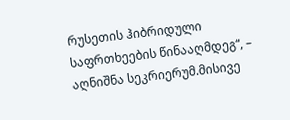რუსეთის ჰიბრიდული საფრთხეების წინააღმდეგ“, – აღნიშნა სეკრიერუმ.მისივე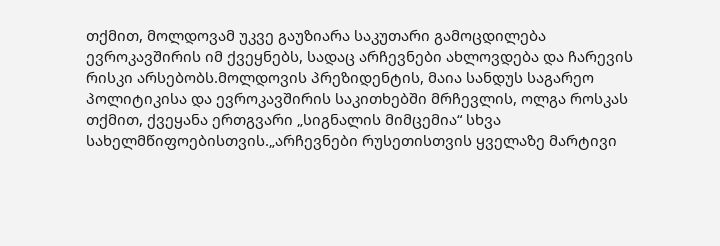თქმით, მოლდოვამ უკვე გაუზიარა საკუთარი გამოცდილება ევროკავშირის იმ ქვეყნებს, სადაც არჩევნები ახლოვდება და ჩარევის რისკი არსებობს.მოლდოვის პრეზიდენტის, მაია სანდუს საგარეო პოლიტიკისა და ევროკავშირის საკითხებში მრჩევლის, ოლგა როსკას თქმით, ქვეყანა ერთგვარი „სიგნალის მიმცემია“ სხვა სახელმწიფოებისთვის.„არჩევნები რუსეთისთვის ყველაზე მარტივი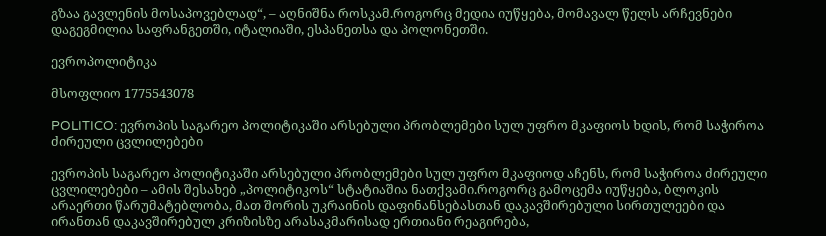გზაა გავლენის მოსაპოვებლად“, – აღნიშნა როსკამ.როგორც მედია იუწყება, მომავალ წელს არჩევნები დაგეგმილია საფრანგეთში, იტალიაში, ესპანეთსა და პოლონეთში.

ევროპოლიტიკა

მსოფლიო 1775543078

POLITICO: ევროპის საგარეო პოლიტიკაში არსებული პრობლემები სულ უფრო მკაფიოს ხდის, რომ საჭიროა ძირეული ცვლილებები

ევროპის საგარეო პოლიტიკაში არსებული პრობლემები სულ უფრო მკაფიოდ აჩენს, რომ საჭიროა ძირეული ცვლილებები – ამის შესახებ „პოლიტიკოს“ სტატიაშია ნათქვამი.როგორც გამოცემა იუწყება, ბლოკის არაერთი წარუმატებლობა, მათ შორის უკრაინის დაფინანსებასთან დაკავშირებული სირთულეები და ირანთან დაკავშირებულ კრიზისზე არასაკმარისად ერთიანი რეაგირება,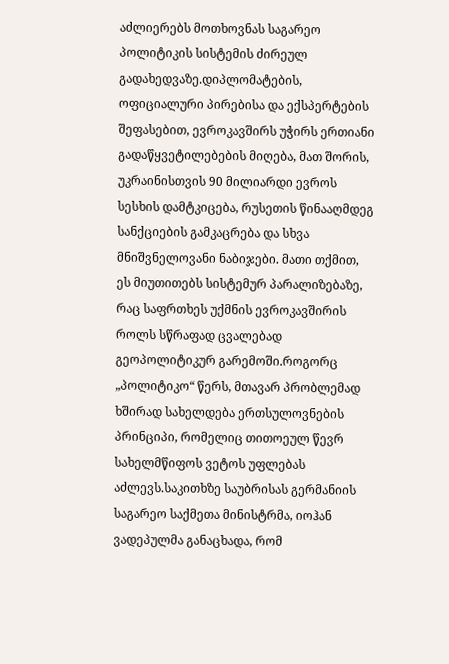აძლიერებს მოთხოვნას საგარეო პოლიტიკის სისტემის ძირეულ გადახედვაზე.დიპლომატების, ოფიციალური პირებისა და ექსპერტების შეფასებით, ევროკავშირს უჭირს ერთიანი გადაწყვეტილებების მიღება, მათ შორის, უკრაინისთვის 90 მილიარდი ევროს სესხის დამტკიცება, რუსეთის წინააღმდეგ სანქციების გამკაცრება და სხვა მნიშვნელოვანი ნაბიჯები. მათი თქმით, ეს მიუთითებს სისტემურ პარალიზებაზე, რაც საფრთხეს უქმნის ევროკავშირის როლს სწრაფად ცვალებად გეოპოლიტიკურ გარემოში.როგორც „პოლიტიკო“ წერს, მთავარ პრობლემად ხშირად სახელდება ერთსულოვნების პრინციპი, რომელიც თითოეულ წევრ სახელმწიფოს ვეტოს უფლებას აძლევს.საკითხზე საუბრისას გერმანიის საგარეო საქმეთა მინისტრმა, იოჰან ვადეპულმა განაცხადა, რომ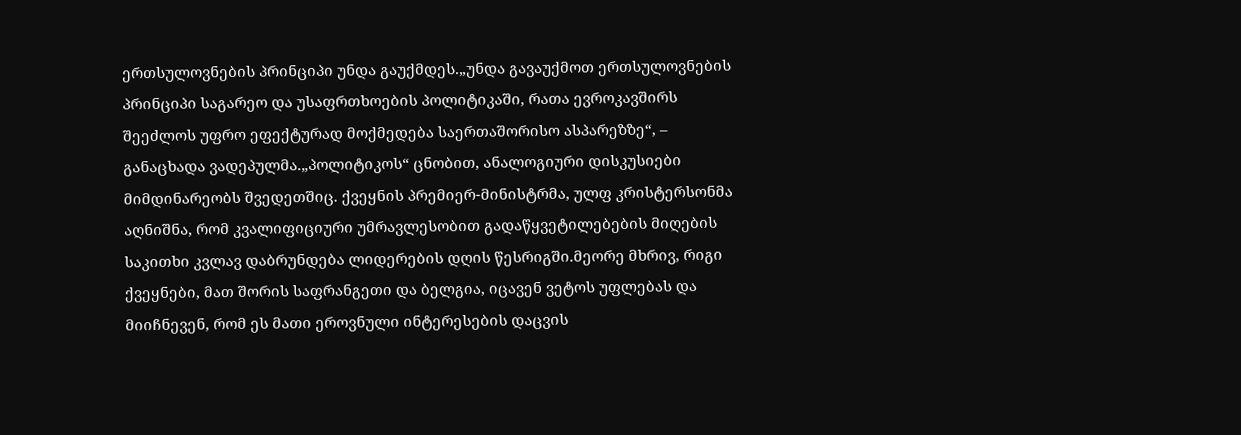ერთსულოვნების პრინციპი უნდა გაუქმდეს.„უნდა გავაუქმოთ ერთსულოვნების პრინციპი საგარეო და უსაფრთხოების პოლიტიკაში, რათა ევროკავშირს შეეძლოს უფრო ეფექტურად მოქმედება საერთაშორისო ასპარეზზე“, – განაცხადა ვადეპულმა.„პოლიტიკოს“ ცნობით, ანალოგიური დისკუსიები მიმდინარეობს შვედეთშიც. ქვეყნის პრემიერ-მინისტრმა, ულფ კრისტერსონმა აღნიშნა, რომ კვალიფიციური უმრავლესობით გადაწყვეტილებების მიღების საკითხი კვლავ დაბრუნდება ლიდერების დღის წესრიგში.მეორე მხრივ, რიგი ქვეყნები, მათ შორის საფრანგეთი და ბელგია, იცავენ ვეტოს უფლებას და მიიჩნევენ, რომ ეს მათი ეროვნული ინტერესების დაცვის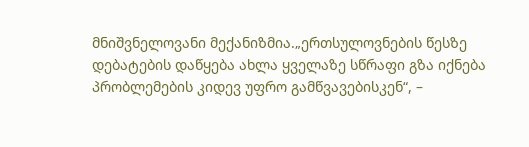მნიშვნელოვანი მექანიზმია.„ერთსულოვნების წესზე დებატების დაწყება ახლა ყველაზე სწრაფი გზა იქნება პრობლემების კიდევ უფრო გამწვავებისკენ“, –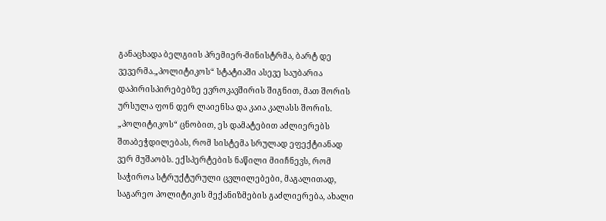განაცხადა ბელგიის პრემიერ-მინისტრმა, ბარტ დე ვევერმა.„პოლიტიკოს“ სტატიაში ასევე საუბარია დაპირისპირებებზე ევროკავშირის შიგნით, მათ შორის ურსულა ფონ დერ ლაიენსა და კაია კალასს შორის. „პოლიტიკოს“ ცნობით, ეს დამატებით აძლიერებს შთაბეჭდილებას, რომ სისტემა სრულად ეფექტიანად ვერ მუშაობს. ექსპერტების ნაწილი მიიჩნევს, რომ საჭიროა სტრუქტურული ცვლილებები, მაგალითად, საგარეო პოლიტიკის მექანიზმების გაძლიერება, ახალი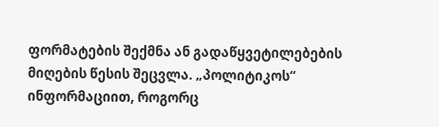ფორმატების შექმნა ან გადაწყვეტილებების მიღების წესის შეცვლა. „პოლიტიკოს“ ინფორმაციით, როგორც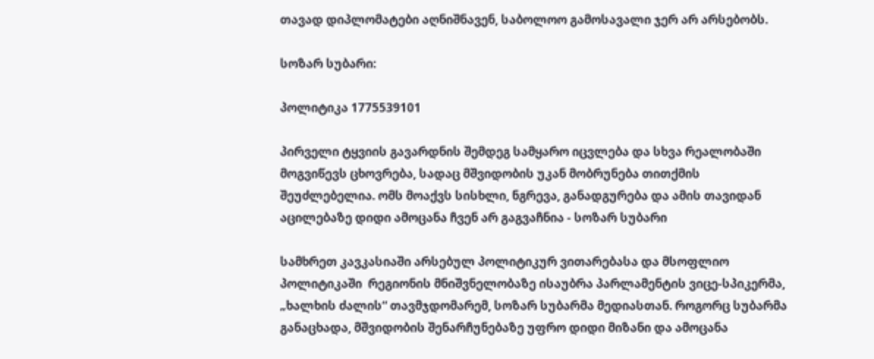თავად დიპლომატები აღნიშნავენ, საბოლოო გამოსავალი ჯერ არ არსებობს.

სოზარ სუბარი:

პოლიტიკა 1775539101

პირველი ტყვიის გავარდნის შემდეგ სამყარო იცვლება და სხვა რეალობაში მოგვიწევს ცხოვრება, სადაც მშვიდობის უკან მობრუნება თითქმის შეუძლებელია. ომს მოაქვს სისხლი, ნგრევა, განადგურება და ამის თავიდან აცილებაზე დიდი ამოცანა ჩვენ არ გაგვაჩნია - სოზარ სუბარი

სამხრეთ კავკასიაში არსებულ პოლიტიკურ ვითარებასა და მსოფლიო პოლიტიკაში  რეგიონის მნიშვნელობაზე ისაუბრა პარლამენტის ვიცე-სპიკერმა, „ხალხის ძალის“ თავმჯდომარემ, სოზარ სუბარმა მედიასთან. როგორც სუბარმა განაცხადა, მშვიდობის შენარჩუნებაზე უფრო დიდი მიზანი და ამოცანა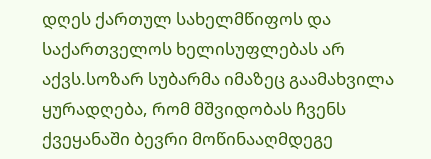დღეს ქართულ სახელმწიფოს და საქართველოს ხელისუფლებას არ აქვს.სოზარ სუბარმა იმაზეც გაამახვილა ყურადღება, რომ მშვიდობას ჩვენს ქვეყანაში ბევრი მოწინააღმდეგე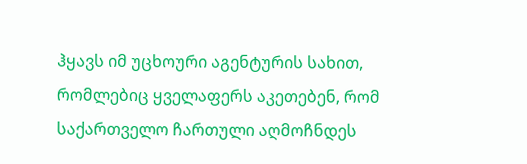ჰყავს იმ უცხოური აგენტურის სახით, რომლებიც ყველაფერს აკეთებენ, რომ საქართველო ჩართული აღმოჩნდეს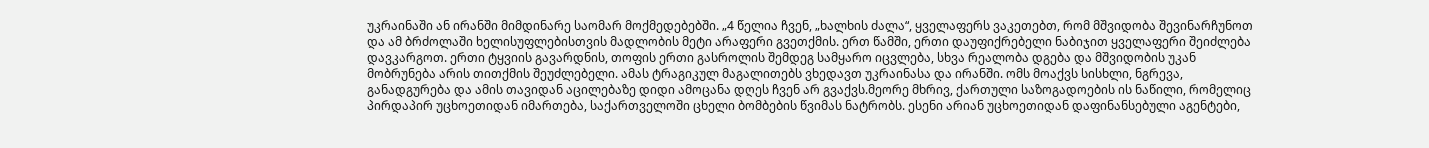უკრაინაში ან ირანში მიმდინარე საომარ მოქმედებებში. „4 წელია ჩვენ, „ხალხის ძალა“, ყველაფერს ვაკეთებთ, რომ მშვიდობა შევინარჩუნოთ და ამ ბრძოლაში ხელისუფლებისთვის მადლობის მეტი არაფერი გვეთქმის. ერთ წამში, ერთი დაუფიქრებელი ნაბიჯით ყველაფერი შეიძლება დავკარგოთ. ერთი ტყვიის გავარდნის, თოფის ერთი გასროლის შემდეგ სამყარო იცვლება, სხვა რეალობა დგება და მშვიდობის უკან მობრუნება არის თითქმის შეუძლებელი. ამას ტრაგიკულ მაგალითებს ვხედავთ უკრაინასა და ირანში. ომს მოაქვს სისხლი, ნგრევა, განადგურება და ამის თავიდან აცილებაზე დიდი ამოცანა დღეს ჩვენ არ გვაქვს.მეორე მხრივ, ქართული საზოგადოების ის ნაწილი, რომელიც პირდაპირ უცხოეთიდან იმართება, საქართველოში ცხელი ბომბების წვიმას ნატრობს. ესენი არიან უცხოეთიდან დაფინანსებული აგენტები,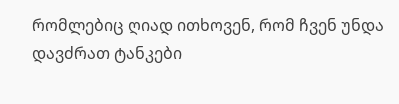რომლებიც ღიად ითხოვენ, რომ ჩვენ უნდა დავძრათ ტანკები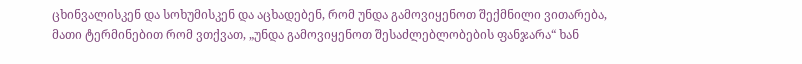ცხინვალისკენ და სოხუმისკენ და აცხადებენ, რომ უნდა გამოვიყენოთ შექმნილი ვითარება, მათი ტერმინებით რომ ვთქვათ, „უნდა გამოვიყენოთ შესაძლებლობების ფანჯარა“ ხან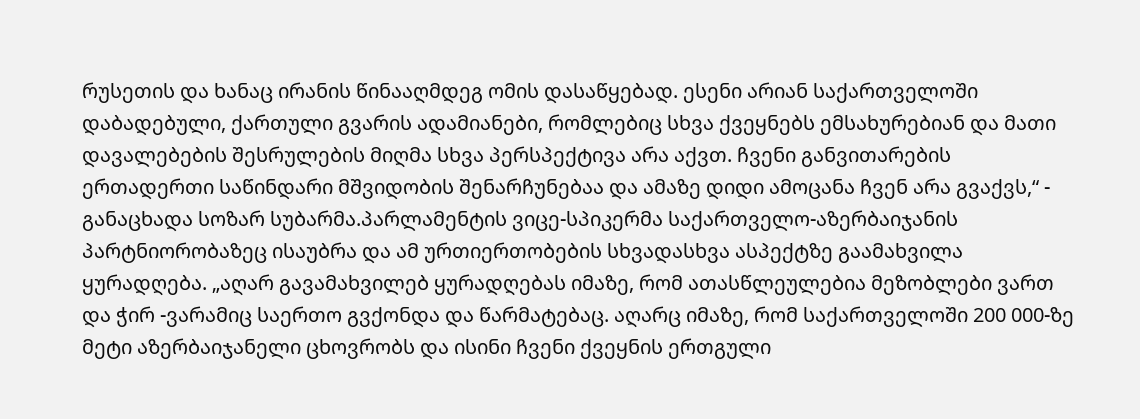რუსეთის და ხანაც ირანის წინააღმდეგ ომის დასაწყებად. ესენი არიან საქართველოში დაბადებული, ქართული გვარის ადამიანები, რომლებიც სხვა ქვეყნებს ემსახურებიან და მათი დავალებების შესრულების მიღმა სხვა პერსპექტივა არა აქვთ. ჩვენი განვითარების ერთადერთი საწინდარი მშვიდობის შენარჩუნებაა და ამაზე დიდი ამოცანა ჩვენ არა გვაქვს,“ - განაცხადა სოზარ სუბარმა.პარლამენტის ვიცე-სპიკერმა საქართველო-აზერბაიჯანის პარტნიორობაზეც ისაუბრა და ამ ურთიერთობების სხვადასხვა ასპექტზე გაამახვილა ყურადღება. „აღარ გავამახვილებ ყურადღებას იმაზე, რომ ათასწლეულებია მეზობლები ვართ და ჭირ -ვარამიც საერთო გვქონდა და წარმატებაც. აღარც იმაზე, რომ საქართველოში 200 000-ზე მეტი აზერბაიჯანელი ცხოვრობს და ისინი ჩვენი ქვეყნის ერთგული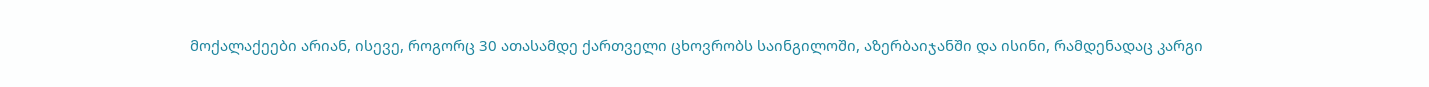მოქალაქეები არიან, ისევე, როგორც 30 ათასამდე ქართველი ცხოვრობს საინგილოში, აზერბაიჯანში და ისინი, რამდენადაც კარგი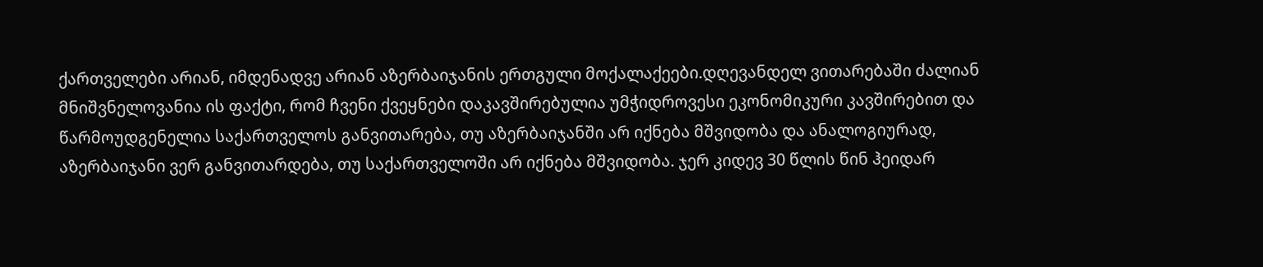ქართველები არიან, იმდენადვე არიან აზერბაიჯანის ერთგული მოქალაქეები.დღევანდელ ვითარებაში ძალიან მნიშვნელოვანია ის ფაქტი, რომ ჩვენი ქვეყნები დაკავშირებულია უმჭიდროვესი ეკონომიკური კავშირებით და წარმოუდგენელია საქართველოს განვითარება, თუ აზერბაიჯანში არ იქნება მშვიდობა და ანალოგიურად, აზერბაიჯანი ვერ განვითარდება, თუ საქართველოში არ იქნება მშვიდობა. ჯერ კიდევ 30 წლის წინ ჰეიდარ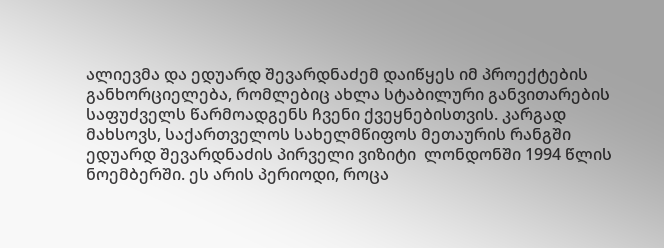ალიევმა და ედუარდ შევარდნაძემ დაიწყეს იმ პროექტების განხორციელება, რომლებიც ახლა სტაბილური განვითარების საფუძველს წარმოადგენს ჩვენი ქვეყნებისთვის. კარგად მახსოვს, საქართველოს სახელმწიფოს მეთაურის რანგში ედუარდ შევარდნაძის პირველი ვიზიტი  ლონდონში 1994 წლის ნოემბერში. ეს არის პერიოდი, როცა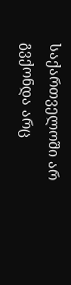საქართველოში არ გვქონდა არც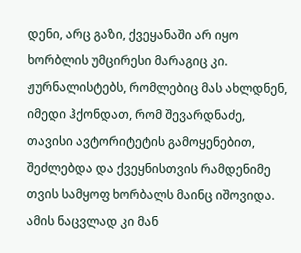დენი, არც გაზი, ქვეყანაში არ იყო ხორბლის უმცირესი მარაგიც კი. ჟურნალისტებს, რომლებიც მას ახლდნენ, იმედი ჰქონდათ, რომ შევარდნაძე, თავისი ავტორიტეტის გამოყენებით, შეძლებდა და ქვეყნისთვის რამდენიმე თვის სამყოფ ხორბალს მაინც იშოვიდა. ამის ნაცვლად კი მან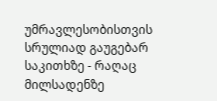უმრავლესობისთვის სრულიად გაუგებარ საკითხზე - რაღაც მილსადენზე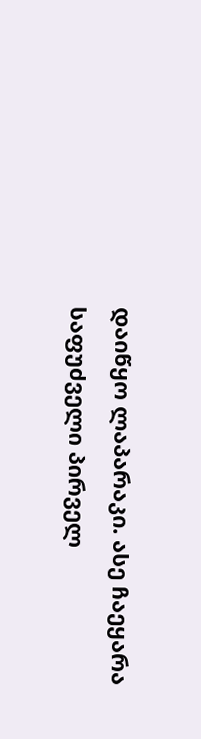დაიწყო ლაპარაკი. ასე ჩაეყარა საფუძველი პირველ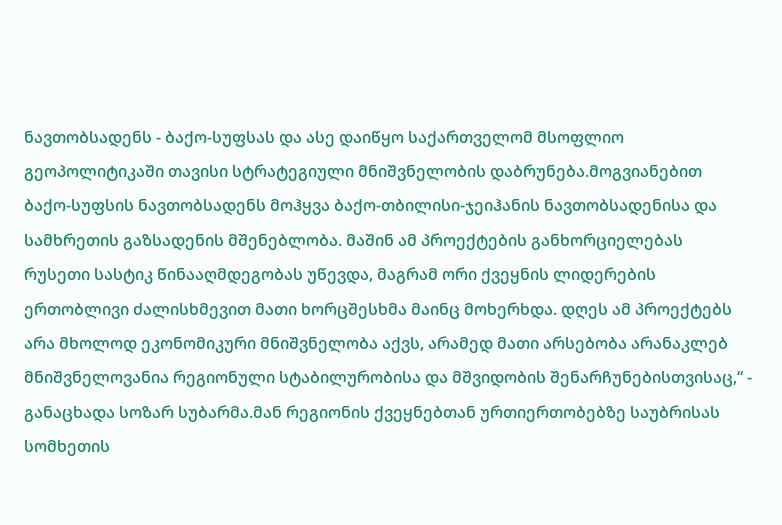ნავთობსადენს - ბაქო-სუფსას და ასე დაიწყო საქართველომ მსოფლიო გეოპოლიტიკაში თავისი სტრატეგიული მნიშვნელობის დაბრუნება.მოგვიანებით ბაქო-სუფსის ნავთობსადენს მოჰყვა ბაქო-თბილისი-ჯეიჰანის ნავთობსადენისა და სამხრეთის გაზსადენის მშენებლობა. მაშინ ამ პროექტების განხორციელებას რუსეთი სასტიკ წინააღმდეგობას უწევდა, მაგრამ ორი ქვეყნის ლიდერების ერთობლივი ძალისხმევით მათი ხორცშესხმა მაინც მოხერხდა. დღეს ამ პროექტებს არა მხოლოდ ეკონომიკური მნიშვნელობა აქვს, არამედ მათი არსებობა არანაკლებ მნიშვნელოვანია რეგიონული სტაბილურობისა და მშვიდობის შენარჩუნებისთვისაც,“ - განაცხადა სოზარ სუბარმა.მან რეგიონის ქვეყნებთან ურთიერთობებზე საუბრისას სომხეთის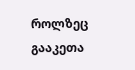როლზეც გააკეთა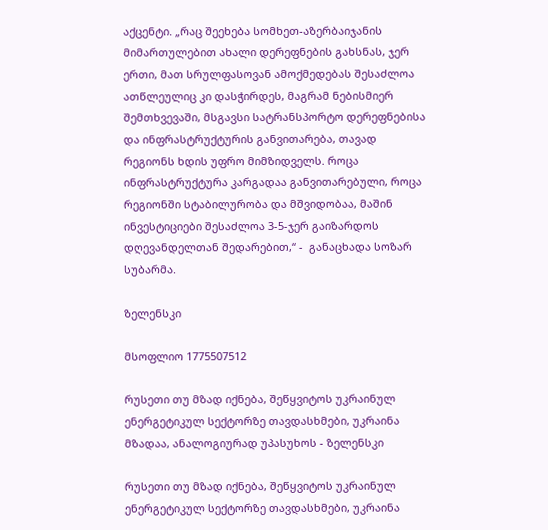აქცენტი. „რაც შეეხება სომხეთ-აზერბაიჯანის მიმართულებით ახალი დერეფნების გახსნას, ჯერ ერთი, მათ სრულფასოვან ამოქმედებას შესაძლოა ათწლეულიც კი დასჭირდეს, მაგრამ ნებისმიერ შემთხვევაში, მსგავსი სატრანსპორტო დერეფნებისა და ინფრასტრუქტურის განვითარება, თავად რეგიონს ხდის უფრო მიმზიდველს. როცა ინფრასტრუქტურა კარგადაა განვითარებული, როცა რეგიონში სტაბილურობა და მშვიდობაა, მაშინ ინვესტიციები შესაძლოა 3-5-ჯერ გაიზარდოს დღევანდელთან შედარებით,“ -  განაცხადა სოზარ სუბარმა.

ზელენსკი

მსოფლიო 1775507512

რუსეთი თუ მზად იქნება, შეწყვიტოს უკრაინულ ენერგეტიკულ სექტორზე თავდასხმები, უკრაინა მზადაა, ანალოგიურად უპასუხოს - ზელენსკი

რუსეთი თუ მზად იქნება, შეწყვიტოს უკრაინულ ენერგეტიკულ სექტორზე თავდასხმები, უკრაინა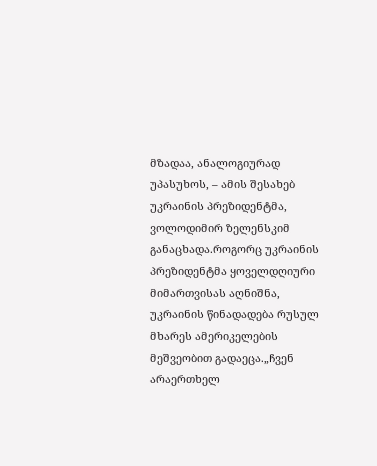მზადაა, ანალოგიურად უპასუხოს, – ამის შესახებ უკრაინის პრეზიდენტმა, ვოლოდიმირ ზელენსკიმ განაცხადა.როგორც უკრაინის პრეზიდენტმა ყოველდღიური მიმართვისას აღნიშნა, უკრაინის წინადადება რუსულ მხარეს ამერიკელების მეშვეობით გადაეცა.„ჩვენ არაერთხელ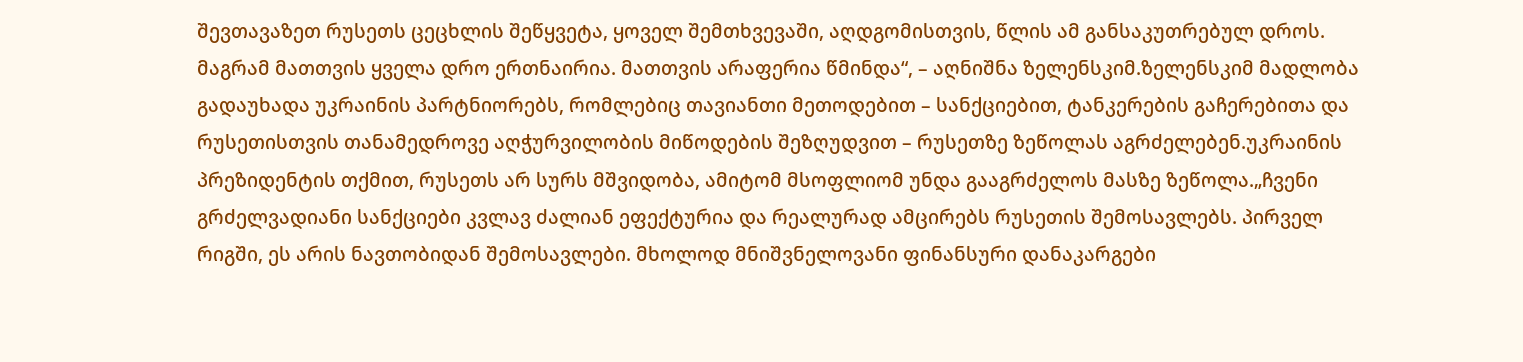შევთავაზეთ რუსეთს ცეცხლის შეწყვეტა, ყოველ შემთხვევაში, აღდგომისთვის, წლის ამ განსაკუთრებულ დროს. მაგრამ მათთვის ყველა დრო ერთნაირია. მათთვის არაფერია წმინდა“, – აღნიშნა ზელენსკიმ.ზელენსკიმ მადლობა გადაუხადა უკრაინის პარტნიორებს, რომლებიც თავიანთი მეთოდებით – სანქციებით, ტანკერების გაჩერებითა და რუსეთისთვის თანამედროვე აღჭურვილობის მიწოდების შეზღუდვით – რუსეთზე ზეწოლას აგრძელებენ.უკრაინის პრეზიდენტის თქმით, რუსეთს არ სურს მშვიდობა, ამიტომ მსოფლიომ უნდა გააგრძელოს მასზე ზეწოლა.„ჩვენი გრძელვადიანი სანქციები კვლავ ძალიან ეფექტურია და რეალურად ამცირებს რუსეთის შემოსავლებს. პირველ რიგში, ეს არის ნავთობიდან შემოსავლები. მხოლოდ მნიშვნელოვანი ფინანსური დანაკარგები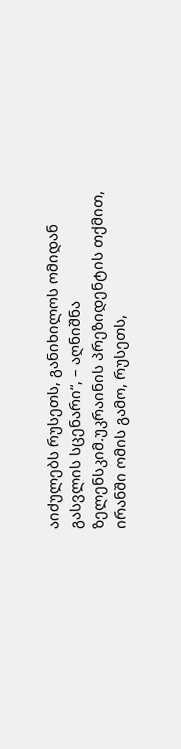აიძულებს რუსეთს, განიხილოს ომიდან გასვლის სცენარი“, – აღნიშნა ზელენსკიმ.უკრაინის პრეზიდენტის თქმით, ირანში ომის გამო, რუსეთს,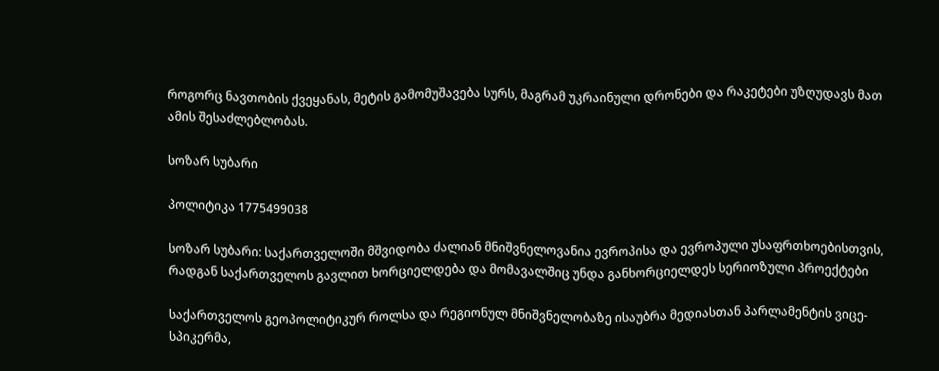როგორც ნავთობის ქვეყანას, მეტის გამომუშავება სურს, მაგრამ უკრაინული დრონები და რაკეტები უზღუდავს მათ ამის შესაძლებლობას.

სოზარ სუბარი

პოლიტიკა 1775499038

სოზარ სუბარი: საქართველოში მშვიდობა ძალიან მნიშვნელოვანია ევროპისა და ევროპული უსაფრთხოებისთვის, რადგან საქართველოს გავლით ხორციელდება და მომავალშიც უნდა განხორციელდეს სერიოზული პროექტები

საქართველოს გეოპოლიტიკურ როლსა და რეგიონულ მნიშვნელობაზე ისაუბრა მედიასთან პარლამენტის ვიცე-სპიკერმა,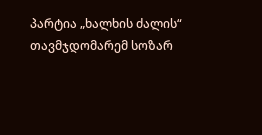პარტია „ხალხის ძალის“ თავმჯდომარემ სოზარ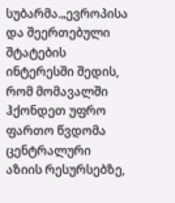სუბარმა.„ევროპისა და შეერთებული შტატების ინტერესში შედის, რომ მომავალში ჰქონდეთ უფრო ფართო წვდომა ცენტრალური აზიის რესურსებზე,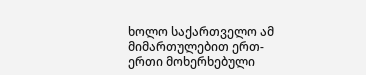ხოლო საქართველო ამ მიმართულებით ერთ-ერთი მოხერხებული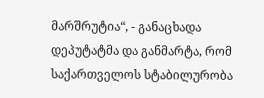მარშრუტია“, - განაცხადა დეპუტატმა და განმარტა, რომ საქართველოს სტაბილურობა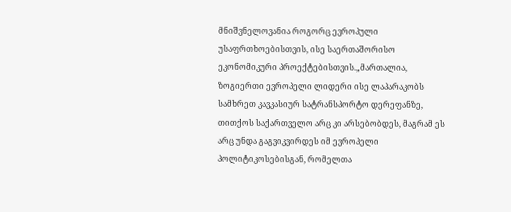მნიშვნელოვანია როგორც ევროპული უსაფრთხოებისთვის, ისე საერთაშორისო ეკონომიკური პროექტებისთვის.„მართალია, ზოგიერთი ევროპელი ლიდერი ისე ლაპარაკობს სამხრეთ კავკასიურ სატრანსპორტო დერეფანზე, თითქოს საქართველო არც კი არსებობდეს, მაგრამ ეს არც უნდა გაგვიკვირდეს იმ ევროპელი პოლიტიკოსებისგან, რომელთა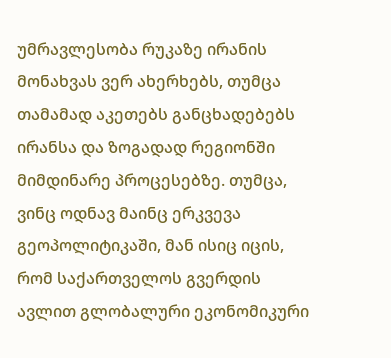უმრავლესობა რუკაზე ირანის მონახვას ვერ ახერხებს, თუმცა თამამად აკეთებს განცხადებებს ირანსა და ზოგადად რეგიონში მიმდინარე პროცესებზე. თუმცა, ვინც ოდნავ მაინც ერკვევა გეოპოლიტიკაში, მან ისიც იცის, რომ საქართველოს გვერდის ავლით გლობალური ეკონომიკური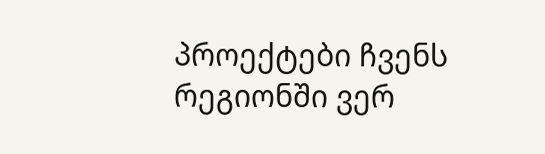პროექტები ჩვენს რეგიონში ვერ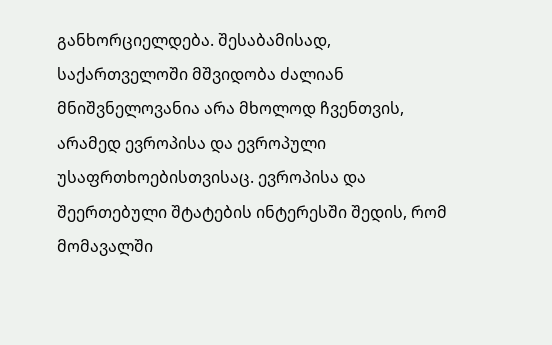განხორციელდება. შესაბამისად, საქართველოში მშვიდობა ძალიან მნიშვნელოვანია არა მხოლოდ ჩვენთვის, არამედ ევროპისა და ევროპული უსაფრთხოებისთვისაც. ევროპისა და შეერთებული შტატების ინტერესში შედის, რომ მომავალში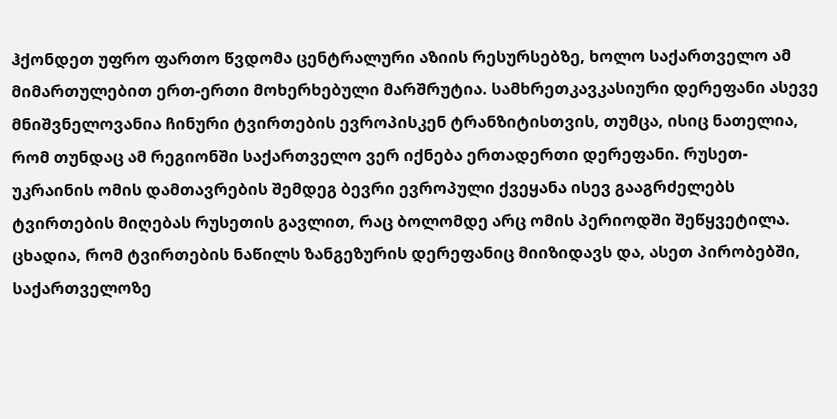ჰქონდეთ უფრო ფართო წვდომა ცენტრალური აზიის რესურსებზე, ხოლო საქართველო ამ მიმართულებით ერთ-ერთი მოხერხებული მარშრუტია. სამხრეთკავკასიური დერეფანი ასევე მნიშვნელოვანია ჩინური ტვირთების ევროპისკენ ტრანზიტისთვის, თუმცა, ისიც ნათელია, რომ თუნდაც ამ რეგიონში საქართველო ვერ იქნება ერთადერთი დერეფანი. რუსეთ-უკრაინის ომის დამთავრების შემდეგ ბევრი ევროპული ქვეყანა ისევ გააგრძელებს ტვირთების მიღებას რუსეთის გავლით, რაც ბოლომდე არც ომის პერიოდში შეწყვეტილა. ცხადია, რომ ტვირთების ნაწილს ზანგეზურის დერეფანიც მიიზიდავს და, ასეთ პირობებში, საქართველოზე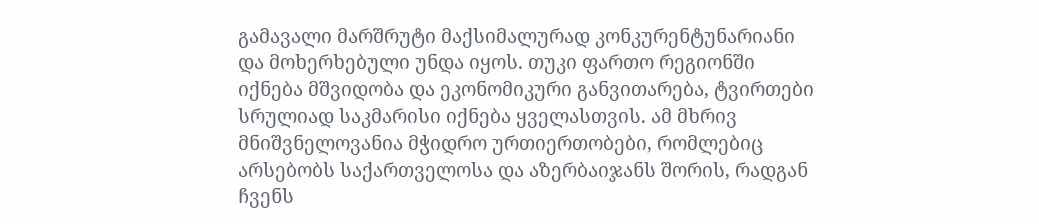გამავალი მარშრუტი მაქსიმალურად კონკურენტუნარიანი და მოხერხებული უნდა იყოს. თუკი ფართო რეგიონში იქნება მშვიდობა და ეკონომიკური განვითარება, ტვირთები სრულიად საკმარისი იქნება ყველასთვის. ამ მხრივ მნიშვნელოვანია მჭიდრო ურთიერთობები, რომლებიც არსებობს საქართველოსა და აზერბაიჯანს შორის, რადგან ჩვენს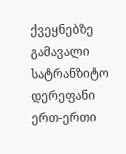ქვეყნებზე გამავალი სატრანზიტო დერეფანი ერთ-ერთი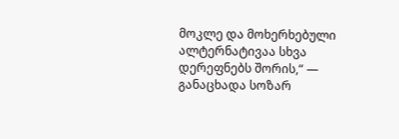მოკლე და მოხერხებული ალტერნატივაა სხვა დერეფნებს შორის,“ — განაცხადა სოზარ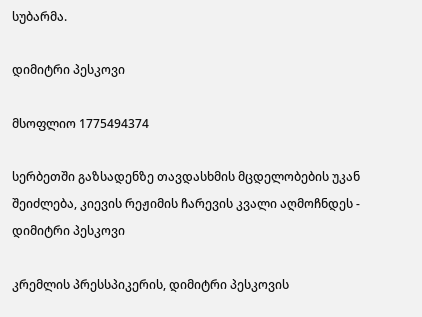სუბარმა.

დიმიტრი პესკოვი

მსოფლიო 1775494374

სერბეთში გაზსადენზე თავდასხმის მცდელობების უკან შეიძლება, კიევის რეჟიმის ჩარევის კვალი აღმოჩნდეს - დიმიტრი პესკოვი

კრემლის პრესსპიკერის, დიმიტრი პესკოვის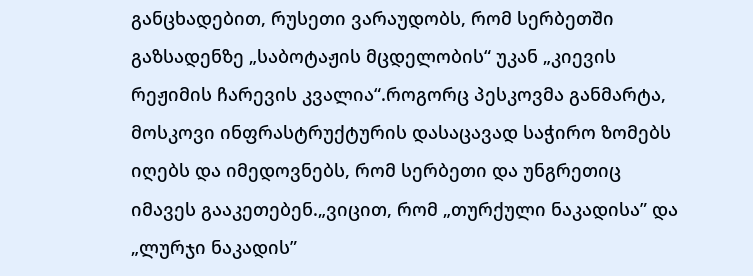განცხადებით, რუსეთი ვარაუდობს, რომ სერბეთში გაზსადენზე „საბოტაჟის მცდელობის“ უკან „კიევის რეჟიმის ჩარევის კვალია“.როგორც პესკოვმა განმარტა, მოსკოვი ინფრასტრუქტურის დასაცავად საჭირო ზომებს იღებს და იმედოვნებს, რომ სერბეთი და უნგრეთიც იმავეს გააკეთებენ.„ვიცით, რომ „თურქული ნაკადისა” და „ლურჯი ნაკადის”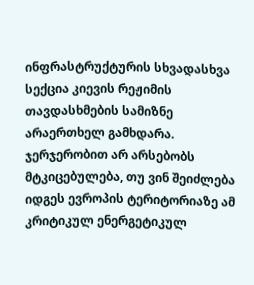ინფრასტრუქტურის სხვადასხვა სექცია კიევის რეჟიმის თავდასხმების სამიზნე არაერთხელ გამხდარა. ჯერჯერობით არ არსებობს მტკიცებულება, თუ ვინ შეიძლება იდგეს ევროპის ტერიტორიაზე ამ კრიტიკულ ენერგეტიკულ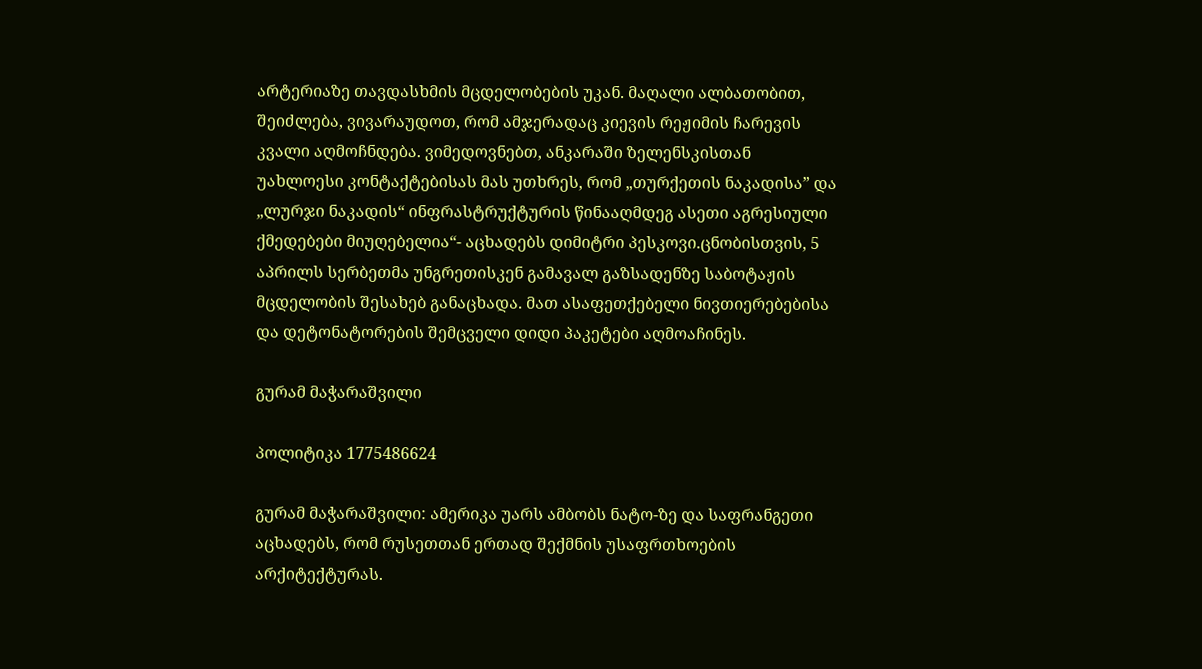არტერიაზე თავდასხმის მცდელობების უკან. მაღალი ალბათობით, შეიძლება, ვივარაუდოთ, რომ ამჯერადაც კიევის რეჟიმის ჩარევის კვალი აღმოჩნდება. ვიმედოვნებთ, ანკარაში ზელენსკისთან უახლოესი კონტაქტებისას მას უთხრეს, რომ „თურქეთის ნაკადისა” და „ლურჯი ნაკადის“ ინფრასტრუქტურის წინააღმდეგ ასეთი აგრესიული ქმედებები მიუღებელია“- აცხადებს დიმიტრი პესკოვი.ცნობისთვის, 5 აპრილს სერბეთმა უნგრეთისკენ გამავალ გაზსადენზე საბოტაჟის მცდელობის შესახებ განაცხადა. მათ ასაფეთქებელი ნივთიერებებისა და დეტონატორების შემცველი დიდი პაკეტები აღმოაჩინეს.

გურამ მაჭარაშვილი

პოლიტიკა 1775486624

გურამ მაჭარაშვილი: ამერიკა უარს ამბობს ნატო-ზე და საფრანგეთი აცხადებს, რომ რუსეთთან ერთად შექმნის უსაფრთხოების არქიტექტურას.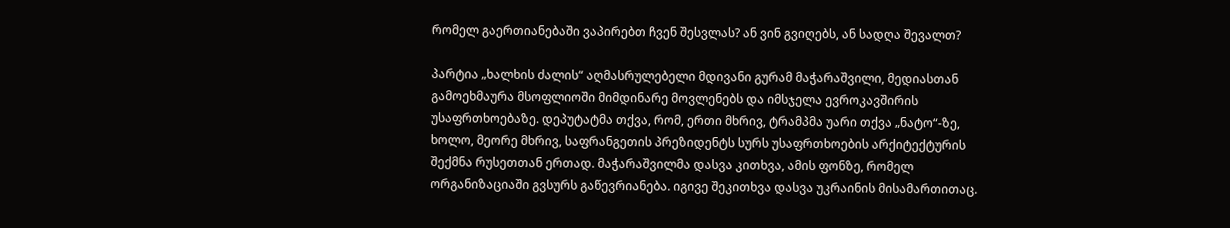რომელ გაერთიანებაში ვაპირებთ ჩვენ შესვლას? ან ვინ გვიღებს, ან სადღა შევალთ?

პარტია „ხალხის ძალის“ აღმასრულებელი მდივანი გურამ მაჭარაშვილი, მედიასთან გამოეხმაურა მსოფლიოში მიმდინარე მოვლენებს და იმსჯელა ევროკავშირის უსაფრთხოებაზე. დეპუტატმა თქვა, რომ, ერთი მხრივ, ტრამპმა უარი თქვა „ნატო“-ზე, ხოლო, მეორე მხრივ, საფრანგეთის პრეზიდენტს სურს უსაფრთხოების არქიტექტურის შექმნა რუსეთთან ერთად. მაჭარაშვილმა დასვა კითხვა, ამის ფონზე, რომელ ორგანიზაციაში გვსურს გაწევრიანება. იგივე შეკითხვა დასვა უკრაინის მისამართითაც.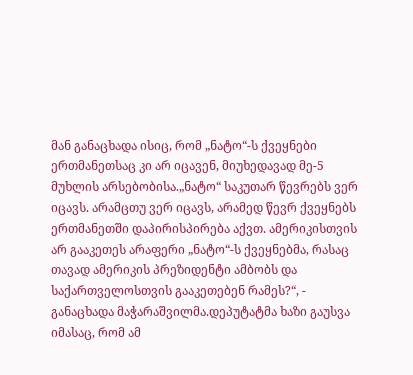მან განაცხადა ისიც, რომ „ნატო“-ს ქვეყნები ერთმანეთსაც კი არ იცავენ, მიუხედავად მე-5 მუხლის არსებობისა.„ნატო“ საკუთარ წევრებს ვერ იცავს. არამცთუ ვერ იცავს, არამედ წევრ ქვეყნებს ერთმანეთში დაპირისპირება აქვთ. ამერიკისთვის არ გააკეთეს არაფერი „ნატო“-ს ქვეყნებმა, რასაც თავად ამერიკის პრეზიდენტი ამბობს და საქართველოსთვის გააკეთებენ რამეს?“, - განაცხადა მაჭარაშვილმა.დეპუტატმა ხაზი გაუსვა იმასაც, რომ ამ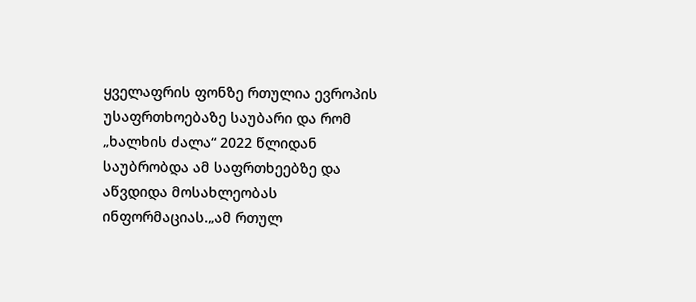ყველაფრის ფონზე რთულია ევროპის უსაფრთხოებაზე საუბარი და რომ „ხალხის ძალა“ 2022 წლიდან საუბრობდა ამ საფრთხეებზე და აწვდიდა მოსახლეობას ინფორმაციას.„ამ რთულ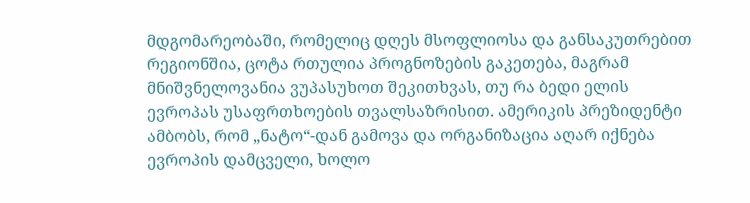მდგომარეობაში, რომელიც დღეს მსოფლიოსა და განსაკუთრებით რეგიონშია, ცოტა რთულია პროგნოზების გაკეთება, მაგრამ მნიშვნელოვანია ვუპასუხოთ შეკითხვას, თუ რა ბედი ელის ევროპას უსაფრთხოების თვალსაზრისით. ამერიკის პრეზიდენტი ამბობს, რომ „ნატო“-დან გამოვა და ორგანიზაცია აღარ იქნება ევროპის დამცველი, ხოლო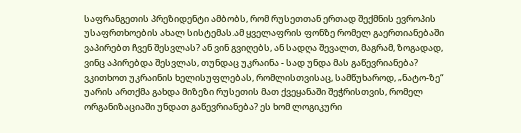საფრანგეთის პრეზიდენტი ამბობს, რომ რუსეთთან ერთად შექმნის ევროპის უსაფრთხოების ახალ სისტემას.ამ ყველაფრის ფონზე რომელ გაერთიანებაში ვაპირებთ ჩვენ შესვლას? ან ვინ გვიღებს, ან სადღა შევალთ, მაგრამ, ზოგადად, ვინც აპირებდა შესვლას, თუნდაც უკრაინა - სად უნდა მას გაწევრიანება? ვკითხოთ უკრაინის ხელისუფლებას, რომლისთვისაც, სამწუხაროდ, „ნატო-ზე“ უარის ართქმა გახდა მიზეზი რუსეთის მათ ქვეყანაში შეჭრისთვის, რომელ ორგანიზაციაში უნდათ გაწევრიანება? ეს ხომ ლოგიკური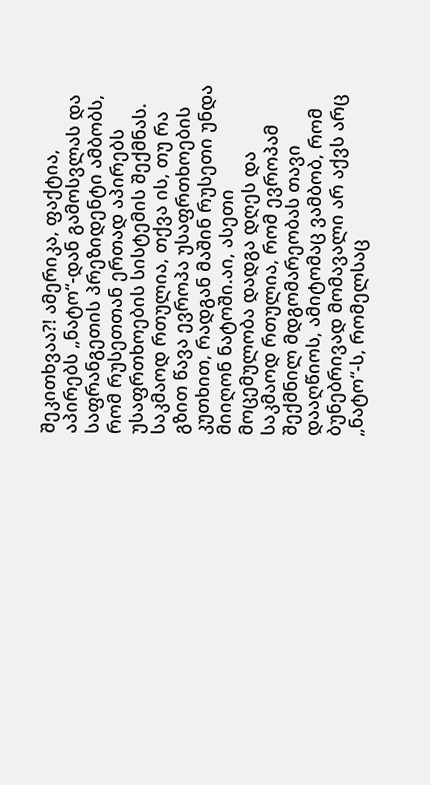შეკითხვაა?! ამერიკა, ფაქტია, აპირებს „ნატო“-დან გამოსვლას და საფრანგეთის პრეზიდენტი ამბობს, რომ რუსეთთან ერთად აპირებს უსაფრთხოების სისტემის შექმნას. საკმაოდ რთულია, თქვა ის, თუ რა გზით წავა ევროპა უსაფრთხოების კუთხით, რადგან მაშინ რუსეთი უნდა მიიღონ ნატოში.აი, ასეთი მოცემულობა დადგა დღეს და საკმაოდ რთულია, რომ ევროპამ შექმნილ მდგომარეობას თავი დააღწიოს, ამიტომაც ვამბობ, რომ ბუნებრივად მომავალი არ აქვს არც „ნატო“-ს, რომელსაც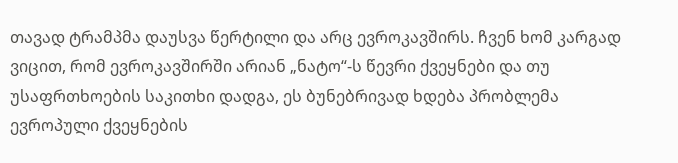თავად ტრამპმა დაუსვა წერტილი და არც ევროკავშირს. ჩვენ ხომ კარგად ვიცით, რომ ევროკავშირში არიან „ნატო“-ს წევრი ქვეყნები და თუ უსაფრთხოების საკითხი დადგა, ეს ბუნებრივად ხდება პრობლემა ევროპული ქვეყნების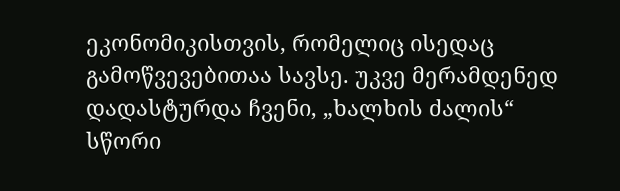ეკონომიკისთვის, რომელიც ისედაც გამოწვევებითაა სავსე. უკვე მერამდენედ დადასტურდა ჩვენი, „ხალხის ძალის“ სწორი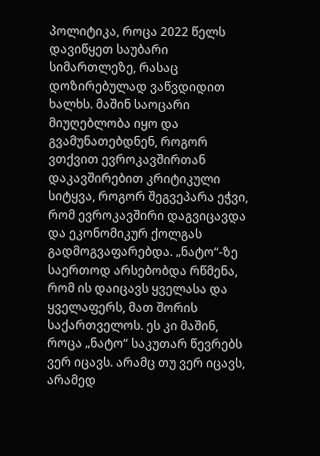პოლიტიკა, როცა 2022 წელს დავიწყეთ საუბარი სიმართლეზე, რასაც დოზირებულად ვაწვდიდით ხალხს. მაშინ საოცარი მიუღებლობა იყო და გვამუნათებდნენ, როგორ ვთქვით ევროკავშირთან დაკავშირებით კრიტიკული სიტყვა, როგორ შეგვეპარა ეჭვი, რომ ევროკავშირი დაგვიცავდა და ეკონომიკურ ქოლგას გადმოგვაფარებდა. „ნატო“-ზე საერთოდ არსებობდა რწმენა, რომ ის დაიცავს ყველასა და ყველაფერს, მათ შორის საქართველოს. ეს კი მაშინ, როცა „ნატო“ საკუთარ წევრებს ვერ იცავს. არამც თუ ვერ იცავს, არამედ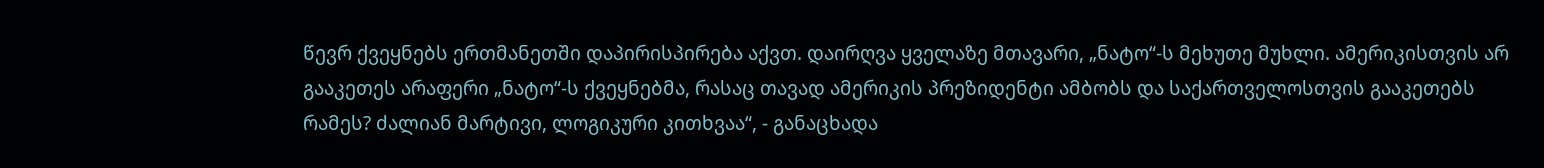წევრ ქვეყნებს ერთმანეთში დაპირისპირება აქვთ. დაირღვა ყველაზე მთავარი, „ნატო“-ს მეხუთე მუხლი. ამერიკისთვის არ გააკეთეს არაფერი „ნატო“-ს ქვეყნებმა, რასაც თავად ამერიკის პრეზიდენტი ამბობს და საქართველოსთვის გააკეთებს რამეს? ძალიან მარტივი, ლოგიკური კითხვაა“, - განაცხადა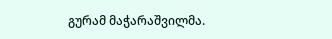გურამ მაჭარაშვილმა.